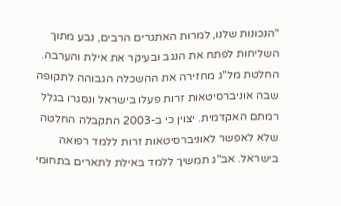"הנכונות שלנו, למרות האתגרים הרבים, נבע מתוך השליחות לפתח את הנגב ובעיקר את אילת והערבה. החלטת מל"ג מחזירה את ההשכלה הגבוהה לתקופה שבה אוניברסיטאות זרות פעלו בישראל ונסגרו בגלל רמתם האקדמית. יצוין כי ב-2003 התקבלה החלטה שלא לאפשר לאוניברסיטאות זרות ללמד רפואה בישראל. אב"ג תמשיך ללמד באילת לתארים בתחומי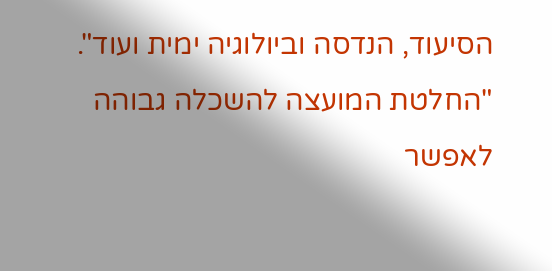הסיעוד, הנדסה וביולוגיה ימית ועוד".
"החלטת המועצה להשכלה גבוהה לאפשר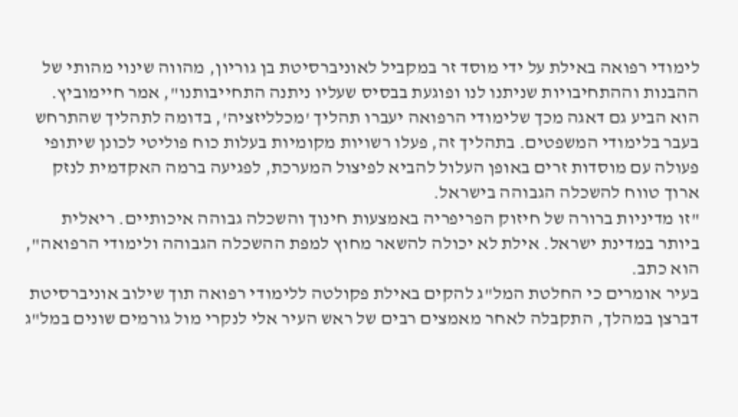לימודי רפואה באילת על ידי מוסד זר במקביל לאוניברסיטת בן גוריון, מהווה שינוי מהותי של ההבנות וההתחיבויות שניתנו לנו ופוגעת בבסיס שעליו ניתנה התחייבותנו", אמר חיימוביץ.
הוא הביע גם דאגה מכך שלימודי הרפואה יעברו תהליך 'מכלליזציה', בדומה לתהליך שהתרחש בעבר בלימודי המשפטים. בתהליך זה, פעלו רשויות מקומיות בעלות כוח פוליטי לכונן שיתופי פעולה עם מוסדות זרים באופן העלול להביא לפיצול המערכת, לפגיעה ברמה האקדמית לנזק ארוך טווח להשכלה הגבוהה בישראל.
"זו מדיניות ברורה של חיזוק הפריפריה באמצעות חינוך והשכלה גבוהה איכותיים. ריאלית ביותר במדינת ישראל. אילת לא יכולה להשאר מחוץ למפת ההשכלה הגבוהה ולימודי הרפואה", הוא כתב.
בעיר אומרים כי החלטת המל"ג להקים באילת פקולטה ללימודי רפואה תוך שילוב אוניברסיטת דברצן במהלך, התקבלה לאחר מאמצים רבים של ראש העיר אלי לנקרי מול גורמים שונים במל"ג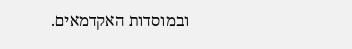ובמוסדות האקדמאים.